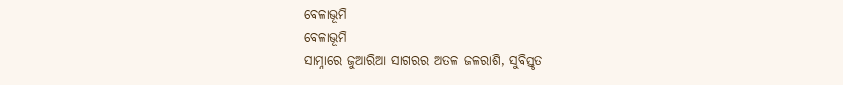ବେଳାଭୂମି
ବେଳାଭୂମି
ସାମ୍ନାରେ ଜୁଆରିଆ ସାଗରର ଅତଳ ଜଳରାଶି, ସୁବିସ୍ତୃତ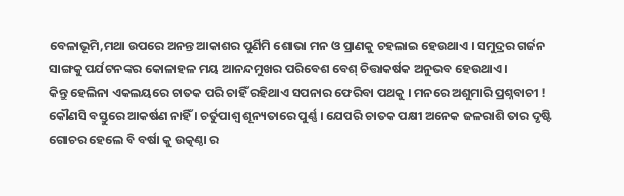ବେଳାଭୂମି,ମଥା ଉପରେ ଅନନ୍ତ ଆକାଶର ପୁର୍ଣିମି ଶୋଭା ମନ ଓ ପ୍ରାଣକୁ ଚହଲାଇ ହେଉଥାଏ । ସମୁଦ୍ରର ଗର୍ଜନ ସାଙ୍ଗକୁ ପର୍ଯଟନଙ୍କର କୋଳାହଳ ମୟ ଆନନ୍ଦମୁଖର ପରିବେଶ ବେଶ୍ ଚିତ୍ତାକର୍ଷକ ଅନୁଭବ ହେଉଥାଏ ।
କିନ୍ତୁ ହେଲିନା ଏକଲୟରେ ଚାତକ ପରି ଚାହିଁ ରହିଥାଏ ସପନାର ଫେରିବା ପଥକୁ । ମନରେ ଅଶୁମାରି ପ୍ରଶ୍ନବାଚୀ ! କୌଣସି ବସ୍ତୁରେ ଆକର୍ଷଣ ନାହିଁ । ଚର୍ତୁପାଶ୍ୱ ଶୂନ୍ୟତାରେ ପୁର୍ଣ୍ଣ । ଯେପରି ଚାତକ ପକ୍ଷୀ ଅନେକ ଜଳରାଶି ତାର ଦୃଷ୍ଟି ଗୋଚର ହେଲେ ବି ବର୍ଷା କୁ ଉତ୍କଣ୍ଠା ର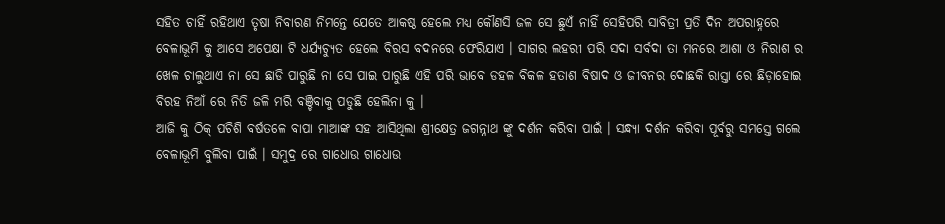ସହିତ ଚାହିଁ ରହିଥାଏ ତୃଷା ନିବାରଣ ନିମନ୍ତେ ଯେତେ ଆକଷ୍ଠ ହେଲେ ମଧ୍ୟ କୌଣସି ଜଳ ସେ ଛୁଏଁ ନାହିଁ ସେହିପରି ସାବିତ୍ରୀ ପ୍ରତି ଦିନ ଅପରାହ୍ନରେ ବେଳାଭୂମି କୁ ଆସେ ଅପେକ୍ଷା ଟି ଧର୍ଯ୍ୟଚ୍ଯୁତ ହେଲେ ବିରସ ବଦନରେ ଫେରିଯାଏ । ସାଗର ଲହରୀ ପରି ସଦା ସର୍ବଦା ତା ମନରେ ଆଶା ଓ ନିରାଶ ର ଖେଳ ଚାଲୁଥାଏ ନା ସେ ଛାଡି ପାରୁଛି ନା ସେ ପାଇ ପାରୁଛି ଏହି ପରି ଭାବେ ଡହଳ ବିକଳ ହତାଶ ବିଷାଦ ଓ ଜୀବନର ଦୋଛକି ରାସ୍ତା ରେ ଛିଡ଼ାହୋଇ ବିରହ ନିଆଁ ରେ ନିତି ଜଳି ମରି ବଞ୍ଚିବାକୁ ପଡୁଛି ହେଲିନା କୁ ।
ଆଜି କୁ ଠିକ୍ ପଚିଶି ବର୍ଷତଳେ ବାପା ମାଆଙ୍କ ସହ ଆସିଥିଲା ଶ୍ରୀକ୍ଷେତ୍ର ଜଗନ୍ନାଥ ଙ୍କୁ ଦର୍ଶନ କରିବା ପାଇଁ । ସନ୍ଧ୍ୟା ଦର୍ଶନ କରିବା ପୂର୍ବରୁ ସମସ୍ତେ ଗଲେ ବେଳାଭୂମି ବୁଲିବା ପାଇଁ । ସମୁଦ୍ର ରେ ଗାଧୋଉ ଗାଧୋଉ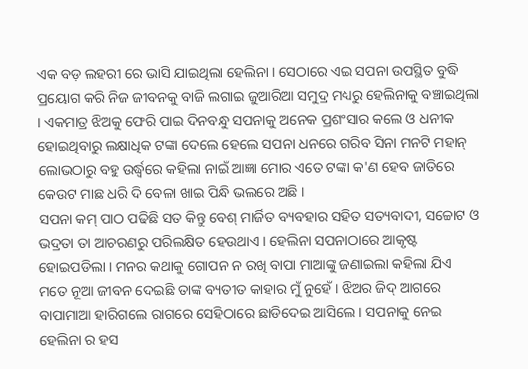ଏକ ବଡ଼ ଲହରୀ ରେ ଭାସି ଯାଇଥିଲା ହେଲିନା । ସେଠାରେ ଏଇ ସପନା ଉପସ୍ଥିତ ବୁଦ୍ଧି ପ୍ରୟୋଗ କରି ନିଜ ଜୀବନକୁ ବାଜି ଲଗାଇ ଜୁଆରିଆ ସମୁଦ୍ର ମଧ୍ୟରୁ ହେଲିନାକୁ ବଞ୍ଚାଇଥିଲା । ଏକମାତ୍ର ଝିଅକୁ ଫେରି ପାଇ ଦିନବନ୍ଧୁ ସପନାକୁ ଅନେକ ପ୍ରଶଂସାର କଲେ ଓ ଧନୀକ ହୋଇଥିବାରୁ ଲକ୍ଷାଧିକ ଟଙ୍କା ଦେଲେ ହେଲେ ସପନା ଧନରେ ଗରିବ ସିନା ମନଟି ମହାନ୍ ଲୋଭଠାରୁ ବହୁ ଉର୍ଦ୍ଧ୍ବରେ କହିଲା ନାଇଁ ଆଜ୍ଞା ମୋର ଏତେ ଟଙ୍କା କ'ଣ ହେବ ଜାତିରେ କେଉଟ ମାଛ ଧରି ଦି ବେଳା ଖାଇ ପିନ୍ଧି ଭଲରେ ଅଛି ।
ସପନା କମ୍ ପାଠ ପଢିଛି ସତ କିନ୍ତୁ ବେଶ୍ ମାର୍ଜିତ ବ୍ୟବହାର ସହିତ ସତ୍ୟବାଦୀ, ସଚ୍ଚୋଟ ଓ ଭଦ୍ରତା ତା ଆଚରଣରୁ ପରିଲକ୍ଷିତ ହେଉଥାଏ । ହେଲିନା ସପନାଠାରେ ଆକୃଷ୍ଟ ହୋଇପଡିଲା । ମନର କଥାକୁ ଗୋପନ ନ ରଖି ବାପା ମାଆଙ୍କୁ ଜଣାଇଲା କହିଲା ଯିଏ ମତେ ନୂଆ ଜୀବନ ଦେଇଛି ତାଙ୍କ ବ୍ୟତୀତ କାହାର ମୁଁ ନୁହେଁ । ଝିଅର ଜିଦ୍ ଆଗରେ ବାପାମାଆ ହାରିଗଲେ ରାଗରେ ସେହିଠାରେ ଛାଡିଦେଇ ଆସିଲେ । ସପନାକୁ ନେଇ ହେଲିନା ର ହସ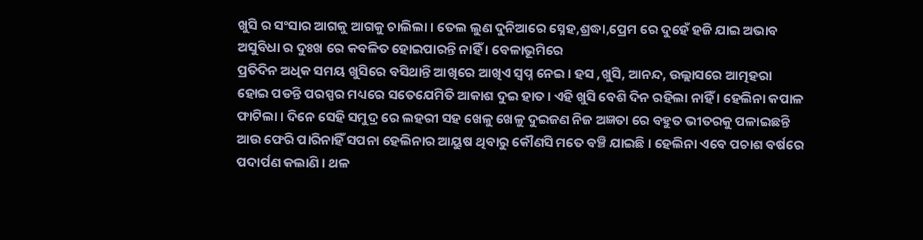ଖୁସି ର ସଂସାର ଆଗକୁ ଆଗକୁ ଚାଲିଲା । ତେଲ ଲୁଣ ଦୁନିଆରେ ସ୍ନେହ,ଶ୍ରଦ୍ଧା,ପ୍ରେମ ରେ ଦୁହେଁ ହଜି ଯାଇ ଅଭାବ ଅସୁବିଧା ର ଦୁଃଖ ରେ କବଳିତ ହୋଇପାରନ୍ତି ନାହିଁ । ବେଳାଭୂମିରେ
ପ୍ରତିଦିନ ଅଧିକ ସମୟ ଖୁସିରେ ବସିଥାନ୍ତି ଆଖିରେ ଆଖିଏ ସ୍ବପ୍ନ ନେଇ । ହସ ,ଖୁସି, ଆନନ୍ଦ, ଉଲ୍ଲାସରେ ଆତ୍ମହରା ହୋଇ ପଡନ୍ତି ପରସ୍ପର ମଧ୍ୟରେ ସତେଯେମିତି ଆକାଶ ଦୁଇ ହାତ । ଏହି ଖୁସି ବେଶି ଦିନ ରହିଲା ନାହିଁ । ହେଲିନା କପାଳ ଫାଟିଲା । ଦିନେ ସେହି ସମୁଦ୍ର ରେ ଲହରୀ ସହ ଖେଳୁ ଖେଳୁ ଦୁଇଜଣ ନିଜ ଅଜ୍ଞତା ରେ ବହୁତ ଭୀତରକୁ ପଳାଇଛନ୍ତି ଆଉ ଫେରି ପାରିନାହିଁ ସପନା ହେଲିନାର ଆୟୁଷ ଥିବାରୁ କୌଣସି ମତେ ବଞ୍ଚି ଯାଇଛି । ହେଲିନା ଏବେ ପଚାଶ ବର୍ଷରେ ପଦାର୍ପଣ କଲାଣି । ଥଳ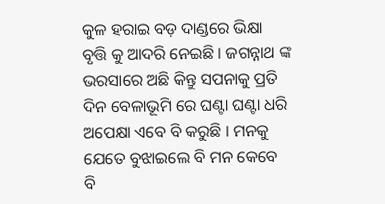କୁଳ ହରାଇ ବଡ଼ ଦାଣ୍ଡରେ ଭିକ୍ଷା ବୃତ୍ତି କୁ ଆଦରି ନେଇଛି । ଜଗନ୍ନାଥ ଙ୍କ ଭରସାରେ ଅଛି କିନ୍ତୁ ସପନାକୁ ପ୍ରତି ଦିନ ବେଳାଭୂମି ରେ ଘଣ୍ଟା ଘଣ୍ଟା ଧରି ଅପେକ୍ଷା ଏବେ ବି କରୁଛି । ମନକୁ ଯେତେ ବୁଝାଇଲେ ବି ମନ କେବେ ବି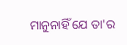ମାନୁନାହିଁ ଯେ ତା'ର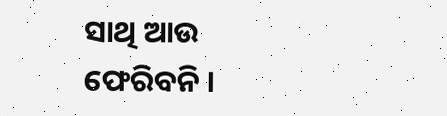ସାଥି ଆଉ ଫେରିବନି ।